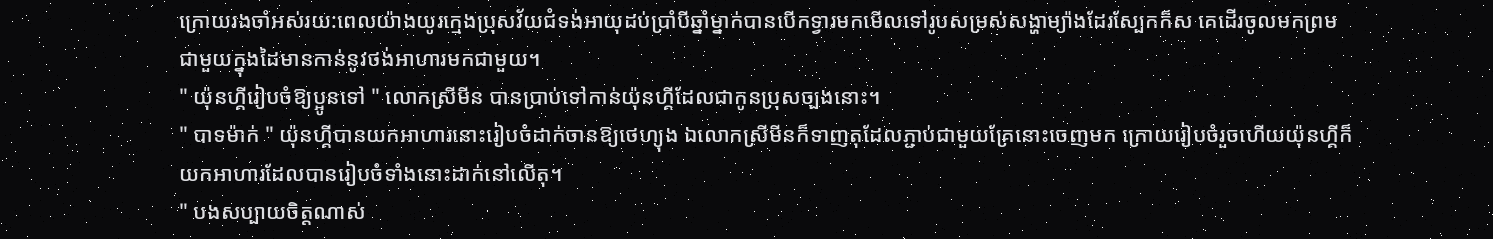ក្រោយរងចាំអស់រយ:ពេលយ៉ាងយូរក្មេងប្រុសវ័យជំទង់អាយុដប់ប្រាំបីឆ្នាំម្នាក់បានបើកទ្វារមកមើលទៅរូបសម្រស់សង្ហាម្យ៉ាងដែរស្បែកក៏ស គេដើរចូលមកព្រមជាមួយក្នុងដៃមានកាន់នូវថង់អាហារមកជាមួយ។
" យ៉ុនហ្គីរៀបចំឱ្យប្អូនទៅ " លោកស្រីមីន បានប្រាប់ទៅកាន់យ៉ុនហ្គីដែលជាកូនប្រុសច្បងនោះ។
" បាទម៉ាក់ " យ៉ុនហ្គីបានយកអាហារនោះរៀបចំដាក់ចានឱ្យថេហ្យុង ឯលោកស្រីមីនក៏ទាញតុដែលភ្ជាប់ជាមួយគ្រែនោះចេញមក ក្រោយរៀបចំរួចហើយយ៉ុនហ្គីក៏យកអាហារដែលបានរៀបចំទាំងនោះដាក់នៅលើតុ។
" បងសប្បាយចិត្តណាស់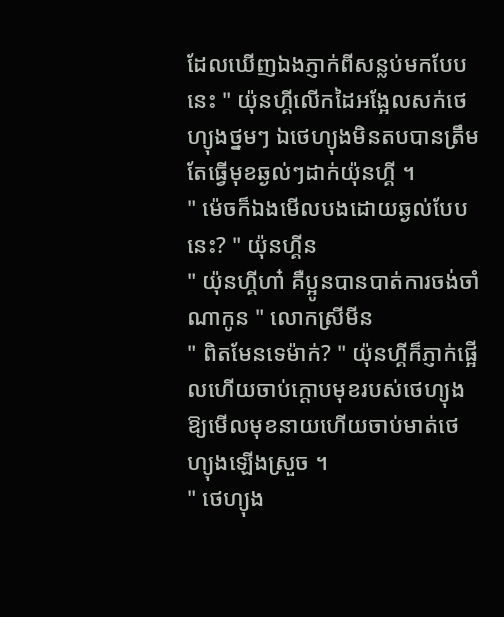ដែលឃើញឯងភ្ញាក់ពីសន្លប់មកបែបនេះ " យ៉ុនហ្គីលើកដៃអង្អែលសក់ថេហ្យុងថ្នមៗ ឯថេហ្យុងមិនតបបានត្រឹមតែធ្វើមុខឆ្ងល់ៗដាក់យ៉ុនហ្គី ។
" ម៉េចក៏ឯងមើលបងដោយឆ្ងល់បែបនេះ? " យ៉ុនហ្គីន
" យ៉ុនហ្គីហា៎ គឺប្អូនបានបាត់ការចង់ចាំណាកូន " លោកស្រីមីន
" ពិតមែនទេម៉ាក់? " យ៉ុនហ្គីក៏ភ្ញាក់ផ្អើលហើយចាប់ក្ដោបមុខរបស់ថេហ្យុងឱ្យមើលមុខនាយហើយចាប់មាត់ថេហ្យុងឡើងស្រួច ។
" ថេហ្យុង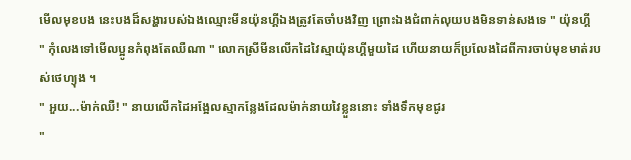មើលមុខបង នេះបងដ៏សង្ហារបស់ឯងឈ្មោះមីនយ៉ុនហ្គីឯងត្រូវតែចាំបងវិញ ព្រោះឯងជំពាក់លុយបងមិនទាន់សងទេ " យ៉ុនហ្គី
" កុំលេងទៅមើលប្អូនកំពុងតែឈឺណា " លោកស្រីមីនលើកដៃវៃស្មាយ៉ុនហ្គីមួយដៃ ហើយនាយក៏ប្រលែងដៃពីការចាប់មុខមាត់របស់ថេហ្យុង ។
" អួយ...ម៉ាក់ឈឺ! " នាយលើកដៃអង្អែលស្មាកន្លែងដែលម៉ាក់នាយវៃខ្លួននោះ ទាំងទឹកមុខជូរ
"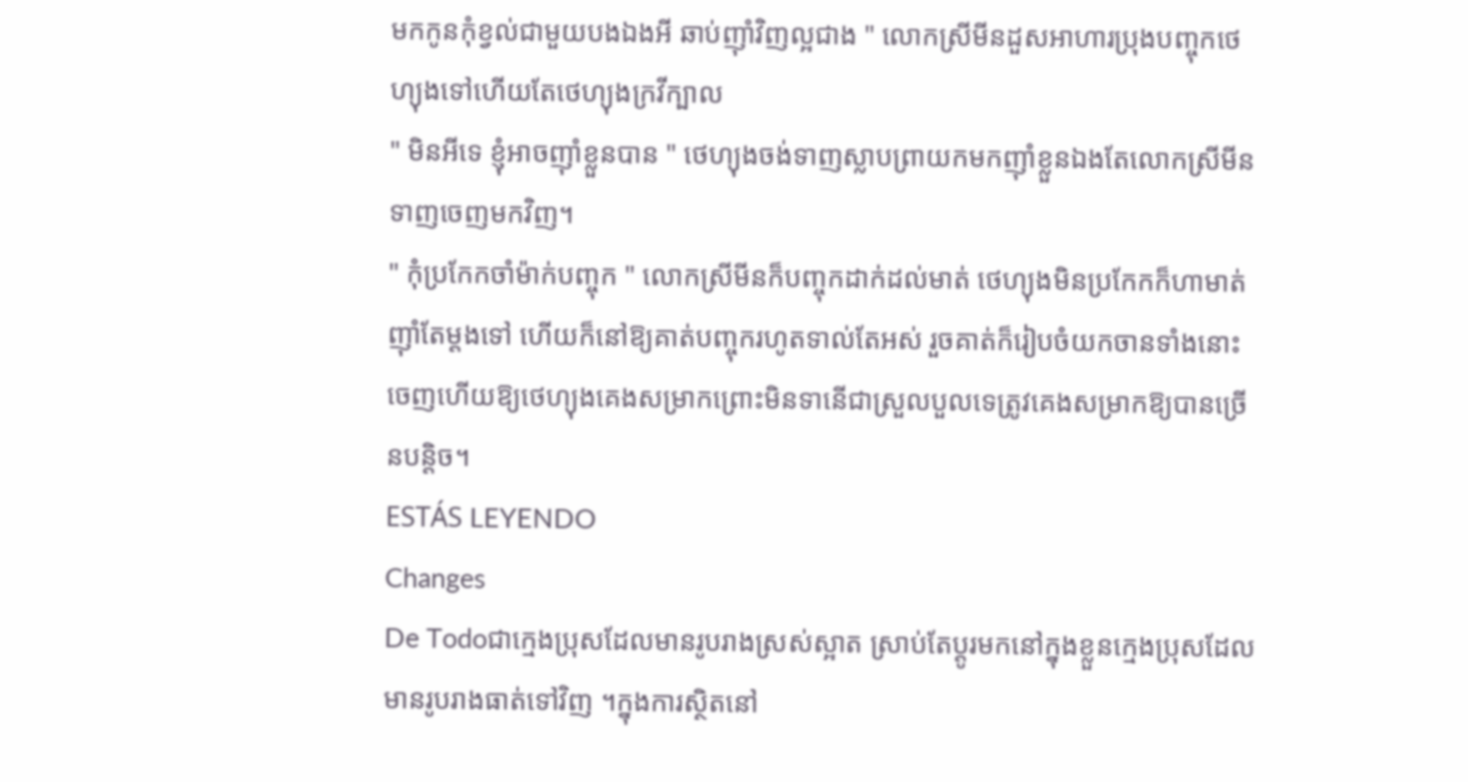មកកូនកុំខ្វល់ជាមួយបងឯងអី ឆាប់ញ៉ាំវិញល្អជាង " លោកស្រីមីនដួសអាហារប្រុងបញ្ចុកថេហ្យុងទៅហើយតែថេហ្យុងក្រវីក្បាល
" មិនអីទេ ខ្ញុំអាចញ៉ាំខ្លួនបាន " ថេហ្យុងចង់ទាញស្លាបព្រាយកមកញ៉ាំខ្លួនឯងតែលោកស្រីមីនទាញចេញមកវិញ។
" កុំប្រកែកចាំម៉ាក់បញ្ចុក " លោកស្រីមីនក៏បញ្ចុកដាក់ដល់មាត់ ថេហ្យុងមិនប្រកែកក៏ហាមាត់ញ៉ាំតែម្ដងទៅ ហើយក៏នៅឱ្យគាត់បញ្ចុករហូតទាល់តែអស់ រួចគាត់ក៏រៀបចំយកចានទាំងនោះចេញហើយឱ្យថេហ្យុងគេងសម្រាកព្រោះមិនទានើជាស្រួលបួលទេត្រូវគេងសម្រាកឱ្យបានច្រើនបន្តិច។
ESTÁS LEYENDO
Changes
De Todoជាក្មេងប្រុសដែលមានរូបរាងស្រស់ស្អាត ស្រាប់តែប្ដូរមកនៅក្នុងខ្លួនក្មេងប្រុសដែលមានរូបរាងធាត់ទៅវិញ ។ក្នុងការស្ថិតនៅ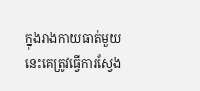ក្នុងរាងកាយធាត់មួយនេះគេត្រូវធ្វើការស្វែង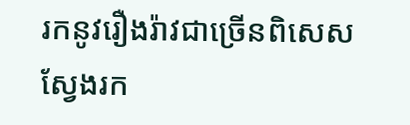រកនូវរឿងរ៉ាវជាច្រើនពិសេសស្វែងរក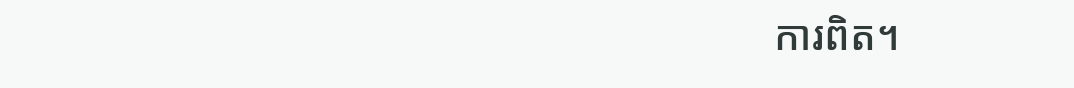ការពិត។